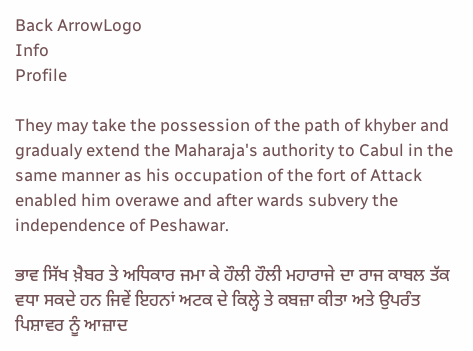Back ArrowLogo
Info
Profile

They may take the possession of the path of khyber and gradualy extend the Maharaja's authority to Cabul in the same manner as his occupation of the fort of Attack enabled him overawe and after wards subvery the independence of Peshawar.

ਭਾਵ ਸਿੱਖ ਖ਼ੈਬਰ ਤੇ ਅਧਿਕਾਰ ਜਮਾ ਕੇ ਹੌਲੀ ਹੌਲੀ ਮਹਾਰਾਜੇ ਦਾ ਰਾਜ ਕਾਬਲ ਤੱਕ ਵਧਾ ਸਕਦੇ ਹਨ ਜਿਵੇਂ ਇਹਨਾਂ ਅਟਕ ਦੇ ਕਿਲ੍ਹੇ ਤੇ ਕਬਜ਼ਾ ਕੀਤਾ ਅਤੇ ਉਪਰੰਤ ਪਿਸ਼ਾਵਰ ਨੂੰ ਆਜ਼ਾਦ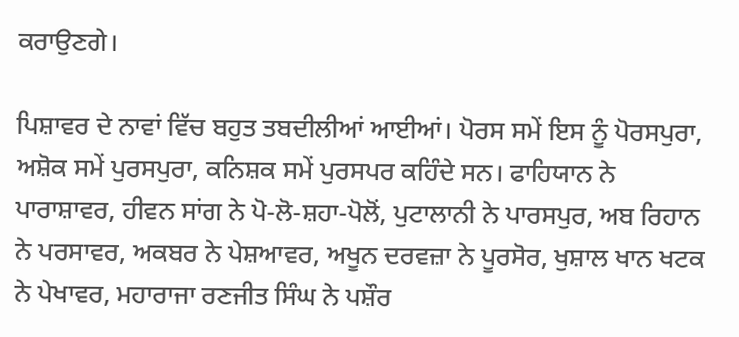ਕਰਾਉਣਗੇ।

ਪਿਸ਼ਾਵਰ ਦੇ ਨਾਵਾਂ ਵਿੱਚ ਬਹੁਤ ਤਬਦੀਲੀਆਂ ਆਈਆਂ। ਪੋਰਸ ਸਮੇਂ ਇਸ ਨੂੰ ਪੋਰਸਪੁਰਾ, ਅਸ਼ੋਕ ਸਮੇਂ ਪੁਰਸਪੁਰਾ, ਕਨਿਸ਼ਕ ਸਮੇਂ ਪੁਰਸਪਰ ਕਹਿੰਦੇ ਸਨ। ਫਾਹਿਯਾਨ ਨੇ ਪਾਰਾਸ਼ਾਵਰ, ਹੀਵਨ ਸਾਂਗ ਨੇ ਪੋ-ਲੋ-ਸ਼ਹਾ-ਪੋਲੋਂ, ਪੁਟਾਲਾਨੀ ਨੇ ਪਾਰਸਪੁਰ, ਅਬ ਰਿਹਾਨ ਨੇ ਪਰਸਾਵਰ, ਅਕਬਰ ਨੇ ਪੇਸ਼ਆਵਰ, ਅਖੂਨ ਦਰਵਜ਼ਾ ਨੇ ਪੂਰਸੋਰ, ਖੁਸ਼ਾਲ ਖਾਨ ਖਟਕ ਨੇ ਪੇਖਾਵਰ, ਮਹਾਰਾਜਾ ਰਣਜੀਤ ਸਿੰਘ ਨੇ ਪਸ਼ੌਰ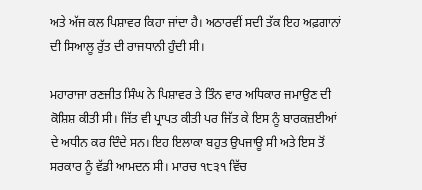ਅਤੇ ਅੱਜ ਕਲ ਪਿਸ਼ਾਵਰ ਕਿਹਾ ਜਾਂਦਾ ਹੈ। ਅਠਾਰਵੀਂ ਸਦੀ ਤੱਕ ਇਹ ਅਫ਼ਗਾਨਾਂ ਦੀ ਸਿਆਲੂ ਰੁੱਤ ਦੀ ਰਾਜਧਾਨੀ ਹੁੰਦੀ ਸੀ।

ਮਹਾਰਾਜਾ ਰਣਜੀਤ ਸਿੰਘ ਨੇ ਪਿਸ਼ਾਵਰ ਤੇ ਤਿੰਨ ਵਾਰ ਅਧਿਕਾਰ ਜਮਾਉਣ ਦੀ ਕੋਸ਼ਿਸ਼ ਕੀਤੀ ਸੀ। ਜਿੱਤ ਵੀ ਪ੍ਰਾਪਤ ਕੀਤੀ ਪਰ ਜਿੱਤ ਕੇ ਇਸ ਨੂੰ ਬਾਰਕਜ਼ਈਆਂ ਦੇ ਅਧੀਨ ਕਰ ਦਿੰਦੇ ਸਨ। ਇਹ ਇਲਾਕਾ ਬਹੁਤ ਉਪਜਾਊ ਸੀ ਅਤੇ ਇਸ ਤੋਂ ਸਰਕਾਰ ਨੂੰ ਵੱਡੀ ਆਮਦਨ ਸੀ। ਮਾਰਚ ੧੮੩੧ ਵਿੱਚ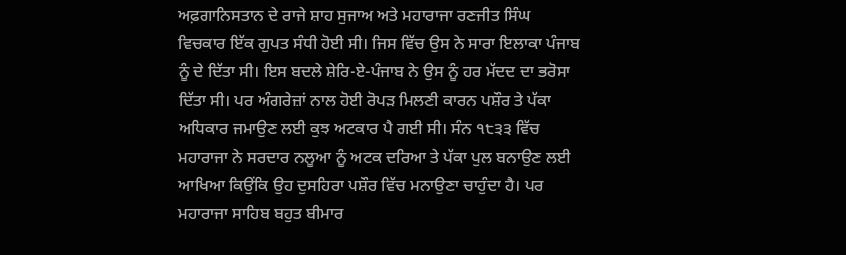ਅਫ਼ਗਾਨਿਸਤਾਨ ਦੇ ਰਾਜੇ ਸ਼ਾਹ ਸੁਜਾਅ ਅਤੇ ਮਹਾਰਾਜਾ ਰਣਜੀਤ ਸਿੰਘ ਵਿਚਕਾਰ ਇੱਕ ਗੁਪਤ ਸੰਧੀ ਹੋਈ ਸੀ। ਜਿਸ ਵਿੱਚ ਉਸ ਨੇ ਸਾਰਾ ਇਲਾਕਾ ਪੰਜਾਬ ਨੂੰ ਦੇ ਦਿੱਤਾ ਸੀ। ਇਸ ਬਦਲੇ ਸ਼ੇਰਿ-ਏ-ਪੰਜਾਬ ਨੇ ਉਸ ਨੂੰ ਹਰ ਮੱਦਦ ਦਾ ਭਰੋਸਾ ਦਿੱਤਾ ਸੀ। ਪਰ ਅੰਗਰੇਜ਼ਾਂ ਨਾਲ ਹੋਈ ਰੋਪੜ ਮਿਲਣੀ ਕਾਰਨ ਪਸ਼ੌਰ ਤੇ ਪੱਕਾ ਅਧਿਕਾਰ ਜਮਾਉਣ ਲਈ ਕੁਝ ਅਟਕਾਰ ਪੈ ਗਈ ਸੀ। ਸੰਨ ੧੮੩੩ ਵਿੱਚ ਮਹਾਰਾਜਾ ਨੇ ਸਰਦਾਰ ਨਲੂਆ ਨੂੰ ਅਟਕ ਦਰਿਆ ਤੇ ਪੱਕਾ ਪੁਲ ਬਨਾਉਣ ਲਈ ਆਖਿਆ ਕਿਉਂਕਿ ਉਹ ਦੁਸਹਿਰਾ ਪਸ਼ੌਰ ਵਿੱਚ ਮਨਾਉਣਾ ਚਾਹੁੰਦਾ ਹੈ। ਪਰ ਮਹਾਰਾਜਾ ਸਾਹਿਬ ਬਹੁਤ ਬੀਮਾਰ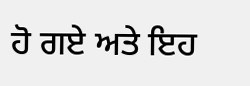ਹੋ ਗਏ ਅਤੇ ਇਹ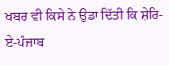ਖਬਰ ਵੀ ਕਿਸੇ ਨੇ ਉਡਾ ਦਿੱਤੀ ਕਿ ਸ਼ੇਰਿ-ਏ-ਪੰਜਾਬ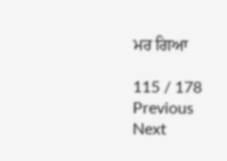ਮਰ ਗਿਆ

115 / 178
Previous
Next